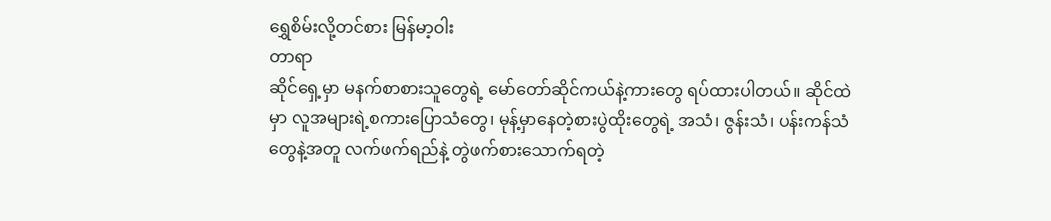ရွှေစိမ်းလို့တင်စား မြန်မာ့ဝါး
တာရာ
ဆိုင်ရှေ့မှာ မနက်စာစားသူတွေရဲ့ မော်တော်ဆိုင်ကယ်နဲ့ကားတွေ ရပ်ထားပါတယ်။ ဆိုင်ထဲမှာ လူအများရဲ့စကားပြောသံတွေ၊ မုန့်မှာနေတဲ့စားပွဲထိုးတွေရဲ့ အသံ၊ ဇွန်းသံ၊ ပန်းကန်သံတွေနဲ့အတူ လက်ဖက်ရည်နဲ့ တွဲဖက်စားသောက်ရတဲ့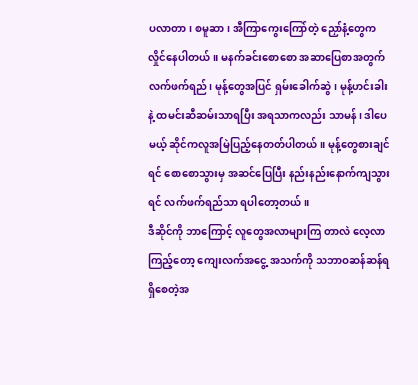ပလာတာ၊ စမူဆာ၊ အီကြာကွေးကြော်တဲ့ ညှော်နံ့တွေက လှိုင်နေပါတယ်။ မနက်ခင်းစောစော အဆာပြေစာအတွက် လက်ဖက်ရည်၊ မုန့်တွေအပြင် ရှမ်းခေါက်ဆွဲ၊ မုန့်ဟင်းခါးနဲ့ ထမင်းဆီဆမ်းသာရပြီး အရသာကလည်း သာမန်၊ ဒါပေမယ့် ဆိုင်ကလူအမြဲပြည့်နေတတ်ပါတယ်။ မုန့်တွေစားချင်ရင် စောစောသွားမှ အဆင်ပြေပြီး နည်းနည်းနောက်ကျသွားရင် လက်ဖက်ရည်သာ ရပါတော့တယ်။
ဒီဆိုင်ကို ဘာကြောင့် လူတွေအလာများကြ တာလဲ လေ့လာကြည့်တော့ ကျေးလက်အငွေ့ အသက်ကို သဘာဝဆန်ဆန်ရရှိစေတဲ့အ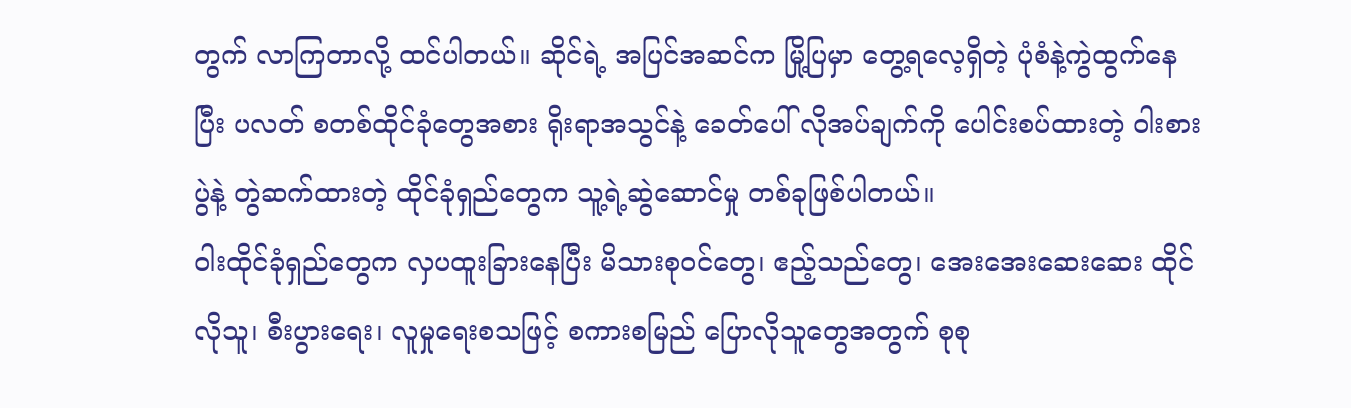တွက် လာကြတာလို့ ထင်ပါတယ်။ ဆိုင်ရဲ့ အပြင်အဆင်က မြို့ပြမှာ တွေ့ရလေ့ရှိတဲ့ ပုံစံနဲ့ကွဲထွက်နေပြီး ပလတ် စတစ်ထိုင်ခုံတွေအစား ရိုးရာအသွင်နဲ့ ခေတ်ပေါ် လိုအပ်ချက်ကို ပေါင်းစပ်ထားတဲ့ ဝါးစားပွဲနဲ့ တွဲဆက်ထားတဲ့ ထိုင်ခုံရှည်တွေက သူ့ရဲ့ဆွဲဆောင်မှု တစ်ခုဖြစ်ပါတယ်။
ဝါးထိုင်ခုံရှည်တွေက လှပထူးခြားနေပြီး မိသားစုဝင်တွေ၊ ဧည့်သည်တွေ၊ အေးအေးဆေးဆေး ထိုင်လိုသူ၊ စီးပွားရေး၊ လူမှုရေးစသဖြင့် စကားစမြည် ပြောလိုသူတွေအတွက် စုစု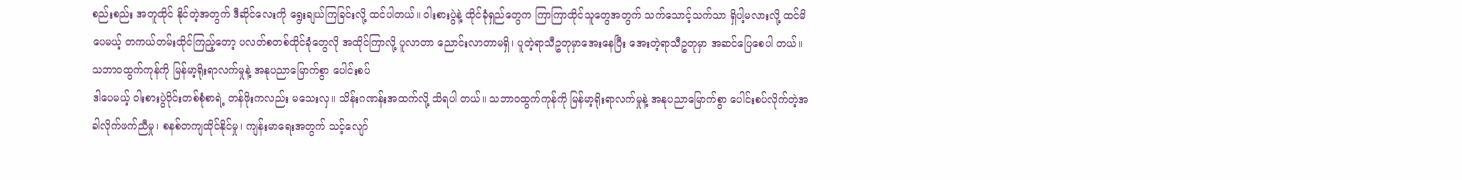စည်းစည်း အတူထိုင် နိုင်တဲ့အတွက် ဒီဆိုင်လေးကို ရွေးချယ်ကြခြင်းလို့ ထင်ပါတယ်။ ဝါးစားပွဲနဲ့ ထိုင်ခုံရှည်တွေက ကြာကြာထိုင်သူတွေအတွက် သက်သောင့်သက်သာ ရှိပါ့မလားလို့ ထင်မိပေမယ့် တကယ်တမ်းထိုင်ကြည့်တော့ ပလတ်စတစ်ထိုင်ခုံတွေလို အထိုင်ကြာလို့ ပူလာတာ ညောင်းလာတာမရှိ၊ ပူတဲ့ရာသီဥတုမှာအေးနေပြီး အေးတဲ့ရာသီဥတုမှာ အဆင်ပြေစေပါ တယ်။
သဘာဝထွက်ကုန်ကို မြန်မာ့ရိုးရာလက်မှုနဲ့ အနုပညာမြောက်စွာ ပေါင်းစပ်
ဒါပေမယ့် ဝါးစားပွဲဝိုင်းတစ်စုံစာရဲ့ တန်ဖိုးကလည်း မသေးလှ။ သိန်းဂဏန်းအထက်လို့ သိရပါ တယ်။ သဘာဝထွက်ကုန်ကို မြန်မာ့ရိုးရာလက်မှုနဲ့ အနုပညာမြောက်စွာ ပေါင်းစပ်လိုက်တဲ့အခါလိုက်ဖက်ညီမှု၊ စနစ်တကျထိုင်နိုင်မှု၊ ကျန်းမာရေးအတွက် သင့်လျော်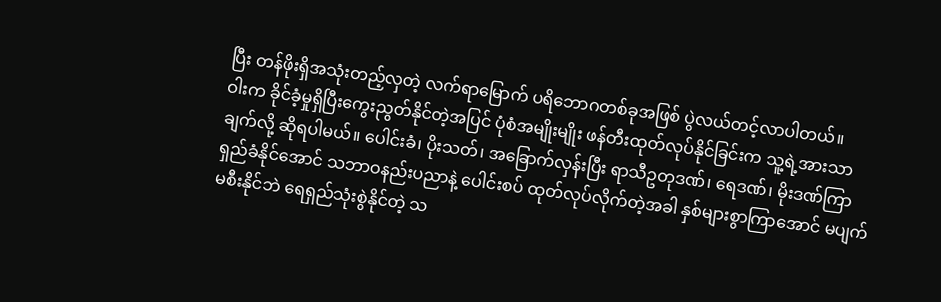ပြီး တန်ဖိုးရှိအသုံးတည့်လှတဲ့ လက်ရာမြောက် ပရိဘောဂတစ်ခုအဖြစ် ပွဲလယ်တင့်လာပါတယ်။
ဝါးက ခိုင်ခံ့မှုရှိပြီးကွေးညွတ်နိုင်တဲ့အပြင် ပုံစံအမျိုးမျိုး ဖန်တီးထုတ်လုပ်နိုင်ခြင်းက သူ့ရဲ့အားသာချက်လို့ ဆိုရပါမယ်။ ပေါင်းခံ၊ ပိုးသတ်၊ အခြောက်လှန်းပြီး ရာသီဥတုဒဏ်၊ ရေဒဏ်၊ မိုးဒဏ်ကြာရှည်ခံနိုင်အောင် သဘာဝနည်းပညာနဲ့ ပေါင်းစပ် ထုတ်လုပ်လိုက်တဲ့အခါ နှစ်များစွာကြာအောင် မပျက်မစီးနိုင်ဘဲ ရေရှည်သုံးစွဲနိုင်တဲ့ သ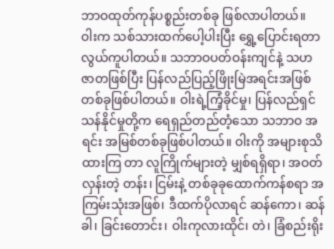ဘာဝထုတ်ကုန်ပစ္စည်းတစ်ခု ဖြစ်လာပါတယ်။
ဝါးက သစ်သားထက်ပေါ့ပါးပြီး ရွှေ့ပြောင်းရတာ လွယ်ကူပါတယ်။ သဘာဝပတ်ဝန်းကျင်နဲ့ သဟ ဇာတဖြစ်ပြီး ပြန်လည်ပြည့်ဖြိုးမြဲအရင်းအဖြစ် တစ်ခုဖြစ်ပါတယ်။ ဝါးရဲ့ကြံ့ခိုင်မှု၊ ပြန်လည်ရှင်သန်နိုင်မှုတို့က ရေရှည်တည်တံ့သော သဘာဝ အရင်း အမြစ်တစ်ခုဖြစ်ပါတယ်။ ဝါးကို အများစုသိထားကြ တာ လူကြိုက်များတဲ့ မျှစ်ရရှိရာ၊ အဝတ်လှန်းတဲ့ တန်း၊ ငြမ်းနဲ့ တစ်ခုခုထောက်ကန်စရာ အကြမ်းသုံးအဖြစ်၊ ဒီထက်ပိုလာရင် ဆန်ကော၊ ဆန်ခါ၊ ခြင်းတောင်း၊ ဝါးကုလားထိုင်၊ တဲ၊ ခြံစည်းရိုး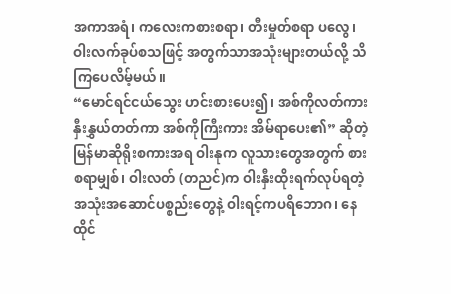အကာအရံ၊ ကလေးကစားစရာ၊ တီးမှုတ်စရာ ပလွေ၊ ဝါးလက်ခုပ်စသဖြင့် အတွက်သာအသုံးများတယ်လို့ သိကြပေလိမ့်မယ်။
“မောင်ရင်ငယ်သွေး ဟင်းစားပေး၍၊ အစ်ကိုလတ်ကား နှီးနွှယ်တတ်ကာ အစ်ကိုကြီးကား အိမ်ရာပေး၏” ဆိုတဲ့ မြန်မာဆိုရိုးစကားအရ ဝါးနုက လူသားတွေအတွက် စားစရာမျှစ်၊ ဝါးလတ် (တညင်)က ဝါးနှီးထိုးရက်လုပ်ရတဲ့ အသုံးအဆောင်ပစ္စည်းတွေနဲ့ ဝါးရင့်ကပရိဘောဂ၊ နေထိုင်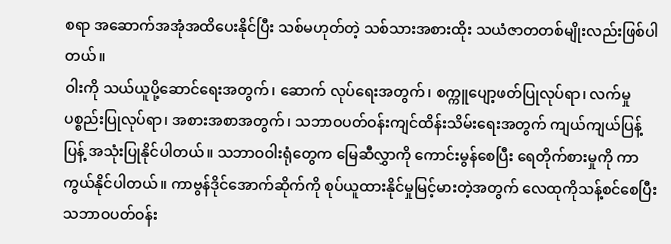စရာ အဆောက်အအုံအထိပေးနိုင်ပြီး သစ်မဟုတ်တဲ့ သစ်သားအစားထိုး သယံဇာတတစ်မျိုးလည်းဖြစ်ပါတယ်။
ဝါးကို သယ်ယူပို့ဆောင်ရေးအတွက်၊ ဆောက် လုပ်ရေးအတွက်၊ စက္ကူပျော့ဖတ်ပြုလုပ်ရာ၊ လက်မှုပစ္စည်းပြုလုပ်ရာ၊ အစားအစာအတွက်၊ သဘာဝပတ်ဝန်းကျင်ထိန်းသိမ်းရေးအတွက် ကျယ်ကျယ်ပြန့်ပြန့် အသုံးပြုနိုင်ပါတယ်။ သဘာဝဝါးရုံတွေက မြေဆီလွှာကို ကောင်းမွန်စေပြီး ရေတိုက်စားမှုကို ကာကွယ်နိုင်ပါတယ်။ ကာဗွန်ဒိုင်အောက်ဆိုက်ကို စုပ်ယူထားနိုင်မှုမြင့်မားတဲ့အတွက် လေထုကိုသန့်စင်စေပြီး သဘာဝပတ်ဝန်း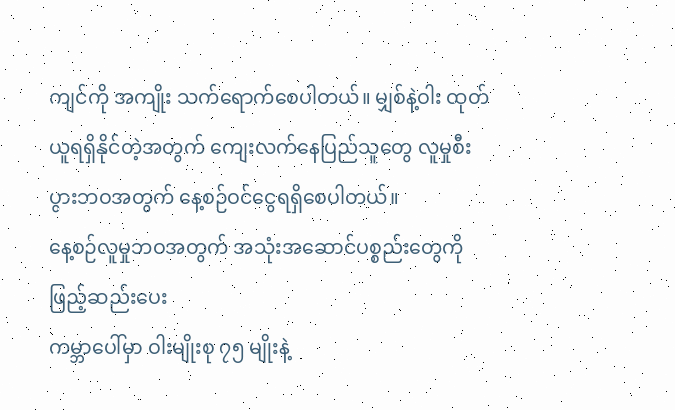ကျင်ကို အကျိုး သက်ရောက်စေပါတယ်။ မျှစ်နဲ့ဝါး ထုတ်ယူရရှိနိုင်တဲ့အတွက် ကျေးလက်နေပြည်သူတွေ လူမှုစီးပွားဘဝအတွက် နေ့စဉ်ဝင်ငွေရရှိစေပါတယ်။
နေ့စဉ်လူမှုဘဝအတွက် အသုံးအဆောင်ပစ္စည်းတွေကို ဖြည့်ဆည်းပေး
ကမ္ဘာပေါ်မှာ ဝါးမျိုးစု ၇၅ မျိုးနဲ့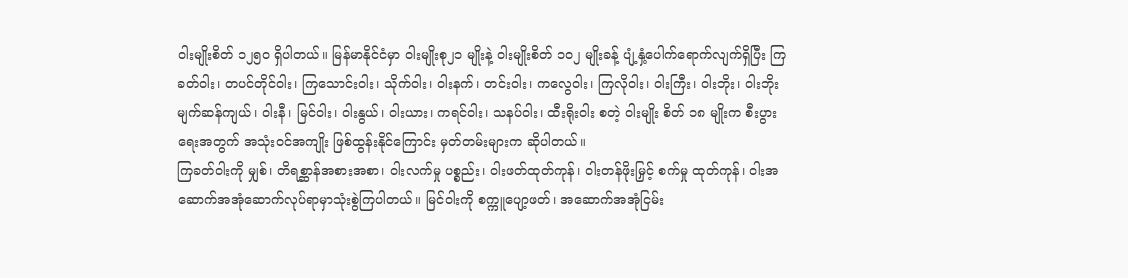ဝါးမျိုးစိတ် ၁၂၅၀ ရှိပါတယ်။ မြန်မာနိုင်ငံမှာ ဝါးမျိုးစု၂၁ မျိုးနဲ့ ဝါးမျိုးစိတ် ၁၀၂ မျိုးခန့် ပျံ့နှံ့ပေါက်ရောက်လျက်ရှိပြီး ကြခတ်ဝါး၊ တပင်တိုင်ဝါး၊ ကြသောင်းဝါး၊ သိုက်ဝါး၊ ဝါးနက်၊ တင်းဝါး၊ ကလွေဝါး၊ ကြလိုဝါး၊ ဝါးကြီး၊ ဝါးဘိုး၊ ဝါးဘိုးမျက်ဆန်ကျယ်၊ ဝါးနီ၊ မြင်ဝါး၊ ဝါးနွယ်၊ ဝါးယား၊ ကရင်ဝါး၊ သနပ်ဝါး၊ ထီးရိုးဝါး စတဲ့ ဝါးမျိုး စိတ် ၁၈ မျိုးက စီးပွားရေးအတွက် အသုံးဝင်အကျိုး ဖြစ်ထွန်းနိုင်ကြောင်း မှတ်တမ်းများက ဆိုပါတယ်။
ကြခတ်ဝါးကို မျှစ်၊ တိရစ္ဆာန်အစားအစာ၊ ဝါးလက်မှု ပစ္စည်း၊ ဝါးဖတ်ထုတ်ကုန်၊ ဝါးတန်ဖိုးမြှင့် စက်မှု ထုတ်ကုန်၊ ဝါးအဆောက်အအုံဆောက်လုပ်ရာမှာသုံးစွဲကြပါတယ်။ မြင်ဝါးကို စက္ကူပျော့ဖတ်၊ အဆောက်အအုံငြမ်း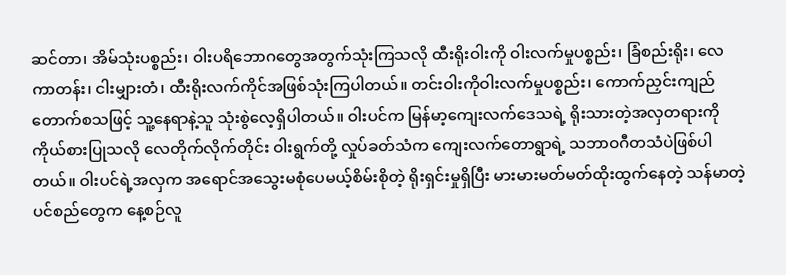ဆင်တာ၊ အိမ်သုံးပစ္စည်း၊ ဝါးပရိဘောဂတွေအတွက်သုံးကြသလို ထီးရိုးဝါးကို ဝါးလက်မှုပစ္စည်း၊ ခြံစည်းရိုး၊ လေကာတန်း၊ ငါးမျှားတံ၊ ထီးရိုးလက်ကိုင်အဖြစ်သုံးကြပါတယ်။ တင်းဝါးကိုဝါးလက်မှုပစ္စည်း၊ ကောက်ညှင်းကျည်တောက်စသဖြင့် သူ့နေရာနဲ့သူ သုံးစွဲလေ့ရှိပါတယ်။ ဝါးပင်က မြန်မာ့ကျေးလက်ဒေသရဲ့ ရိုးသားတဲ့အလှတရားကို ကိုယ်စားပြုသလို လေတိုက်လိုက်တိုင်း ဝါးရွက်တို့ လှုပ်ခတ်သံက ကျေးလက်တောရွာရဲ့ သဘာဝဂီတသံပဲဖြစ်ပါတယ်။ ဝါးပင်ရဲ့အလှက အရောင်အသွေးမစုံပေမယ့်စိမ်းစိုတဲ့ ရိုးရှင်းမှုရှိပြီး မားမားမတ်မတ်ထိုးထွက်နေတဲ့ သန်မာတဲ့ပင်စည်တွေက နေ့စဉ်လူ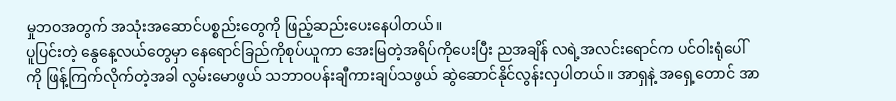မှုဘဝအတွက် အသုံးအဆောင်ပစ္စည်းတွေကို ဖြည့်ဆည်းပေးနေပါတယ်။
ပူပြင်းတဲ့ နွေနေ့လယ်တွေမှာ နေရောင်ခြည်ကိုစုပ်ယူကာ အေးမြတဲ့အရိပ်ကိုပေးပြီး ညအချိန် လရဲ့အလင်းရောင်က ပင်ဝါးရုံပေါ်ကို ဖြန့်ကြက်လိုက်တဲ့အခါ လွမ်းမောဖွယ် သဘာဝပန်းချီကားချပ်သဖွယ် ဆွဲဆောင်နိုင်လွန်းလှပါတယ်။ အာရှနဲ့ အရှေ့တောင် အာ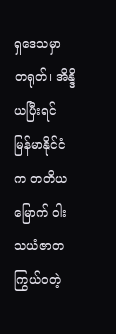ရှဒေသမှာ တရုတ်၊ အိန္ဒိယပြီးရင် မြန်မာနိုင်ငံက တတိယမြောက် ဝါးသယံဇာတကြွယ်ဝတဲ့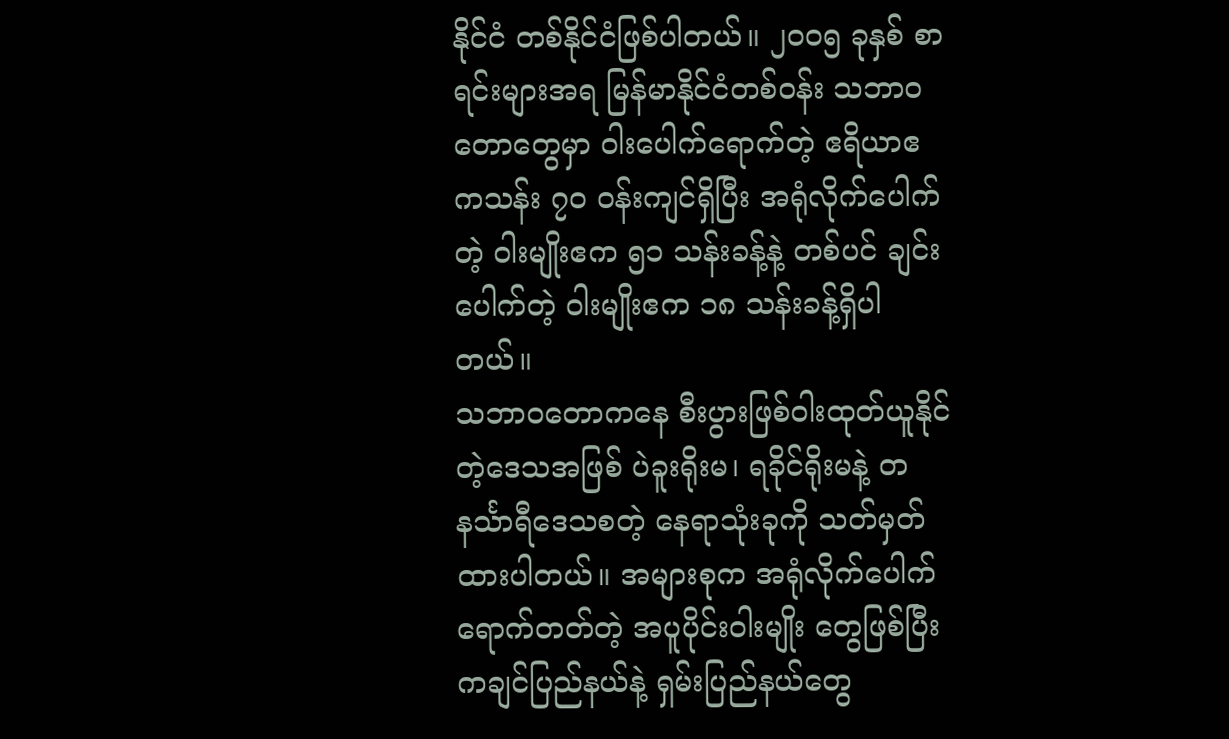နိုင်ငံ တစ်နိုင်ငံဖြစ်ပါတယ်။ ၂၀၀၅ ခုနှစ် စာရင်းများအရ မြန်မာနိုင်ငံတစ်ဝန်း သဘာဝတောတွေမှာ ဝါးပေါက်ရောက်တဲ့ ဧရိယာဧကသန်း ၇၀ ဝန်းကျင်ရှိပြီး အရုံလိုက်ပေါက်တဲ့ ဝါးမျိုးဧက ၅၁ သန်းခန့်နဲ့ တစ်ပင် ချင်းပေါက်တဲ့ ဝါးမျိုးဧက ၁၈ သန်းခန့်ရှိပါတယ်။
သဘာဝတောကနေ စီးပွားဖြစ်ဝါးထုတ်ယူနိုင်တဲ့ဒေသအဖြစ် ပဲခူးရိုးမ၊ ရခိုင်ရိုးမနဲ့ တနင်္သာရီဒေသစတဲ့ နေရာသုံးခုကို သတ်မှတ်ထားပါတယ်။ အများစုက အရုံလိုက်ပေါက်ရောက်တတ်တဲ့ အပူပိုင်းဝါးမျိုး တွေဖြစ်ပြီး ကချင်ပြည်နယ်နဲ့ ရှမ်းပြည်နယ်တွေ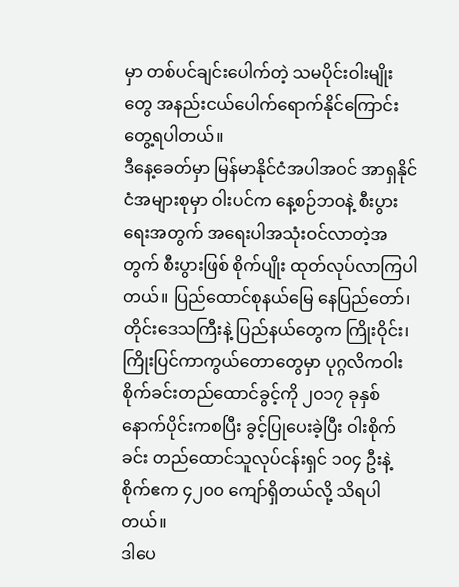မှာ တစ်ပင်ချင်းပေါက်တဲ့ သမပိုင်းဝါးမျိုးတွေ အနည်းငယ်ပေါက်ရောက်နိုင်ကြောင်း တွေ့ရပါတယ်။
ဒီနေ့ခေတ်မှာ မြန်မာနိုင်ငံအပါအဝင် အာရှနိုင်ငံအများစုမှာ ဝါးပင်က နေ့စဉ်ဘဝနဲ့ စီးပွားရေးအတွက် အရေးပါအသုံးဝင်လာတဲ့အတွက် စီးပွားဖြစ် စိုက်ပျိုး ထုတ်လုပ်လာကြပါတယ်။ ပြည်ထောင်စုနယ်မြေ နေပြည်တော်၊ တိုင်းဒေသကြီးနဲ့ ပြည်နယ်တွေက ကြိုးဝိုင်း၊ ကြိုးပြင်ကာကွယ်တောတွေမှာ ပုဂ္ဂလိကဝါးစိုက်ခင်းတည်ထောင်ခွင့်ကို ၂၀၁၇ ခုနှစ် နောက်ပိုင်းကစပြီး ခွင့်ပြုပေးခဲ့ပြီး ဝါးစိုက်ခင်း တည်ထောင်သူလုပ်ငန်းရှင် ၁၀၄ ဦးနဲ့ စိုက်ဧက ၄၂၀၀ ကျော်ရှိတယ်လို့ သိရပါတယ်။
ဒါပေ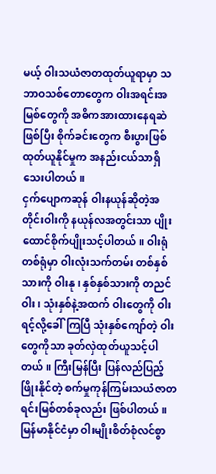မယ့် ဝါးသယံဇာတထုတ်ယူရာမှာ သဘာဝသစ်တောတွေက ဝါးအရင်းအမြစ်တွေကို အဓိကအားထားနေရဆဲဖြစ်ပြီး စိုက်ခင်းတွေက စီးပွားဖြစ်ထုတ်ယူနိုင်မှုက အနည်းငယ်သာရှိသေးပါတယ်။
ငှက်ပျောကဆုန် ဝါးနယုန်ဆိုတဲ့အတိုင်းဝါးကို နယုန်လအတွင်းသာ ပျိုးထောင်စိုက်ပျိုးသင့်ပါတယ်။ ဝါးရုံတစ်ရုံမှာ ဝါးလုံးသက်တမ်း တစ်နှစ်သားကို ဝါးနု၊ နှစ်နှစ်သားကို တညင်ဝါး၊ သုံးနှစ်နဲ့အထက် ဝါးတွေကို ဝါးရင့်လို့ခေါ်ကြပြီ သုံးနှစ်ကျော်တဲ့ ဝါးတွေကိုသာ ခုတ်လှဲထုတ်ယူသင့်ပါတယ်။ ကြီးမြန်ပြီး ပြန်လည်ပြည့်ဖြိုးနိုင်တဲ့ စက်မှုကုန်ကြမ်းသယံဇာတ ရင်းမြစ်တစ်ခုလည်း ဖြစ်ပါတယ်။
မြန်မာနိုင်ငံမှာ ဝါးမျိုးစိတ်စုံလင်စွာ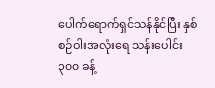ပေါက်ရောက်ရှင်သန်နိုင်ပြီး နှစ်စဉ်ဝါးအလုံးရေ သန်းပေါင်း ၃၀၀ ခန့်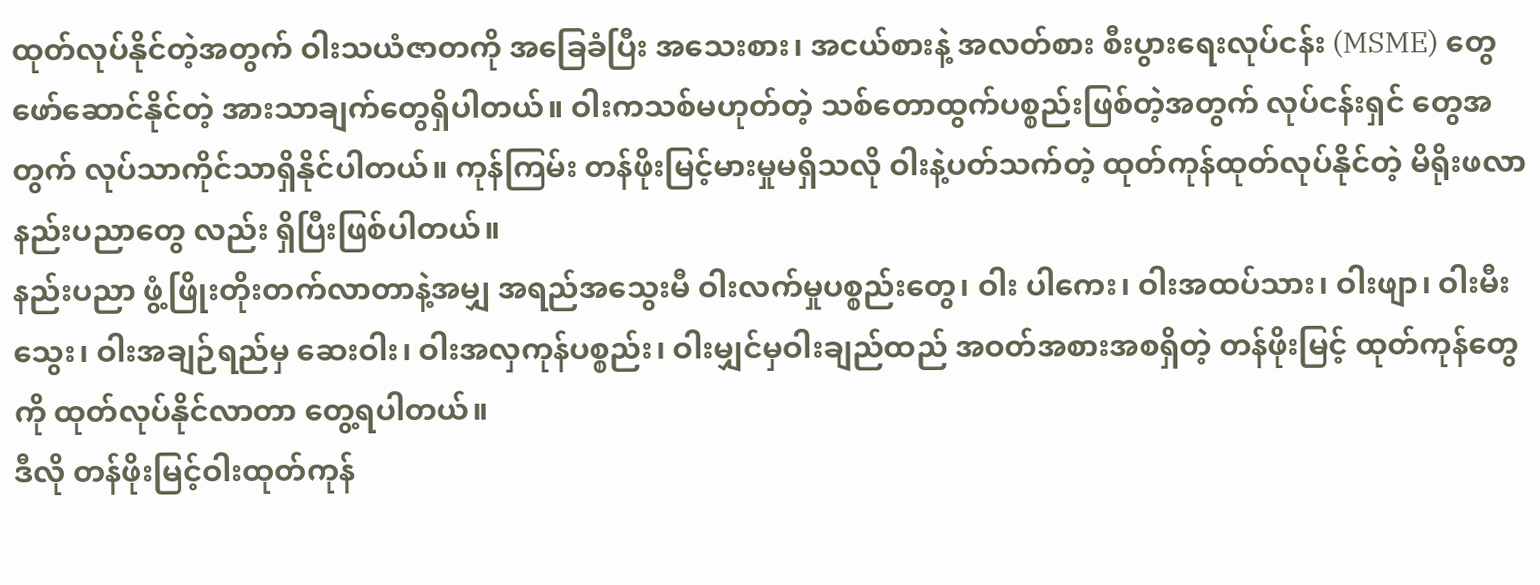ထုတ်လုပ်နိုင်တဲ့အတွက် ဝါးသယံဇာတကို အခြေခံပြီး အသေးစား၊ အငယ်စားနဲ့ အလတ်စား စီးပွားရေးလုပ်ငန်း (MSME) တွေ ဖော်ဆောင်နိုင်တဲ့ အားသာချက်တွေရှိပါတယ်။ ဝါးကသစ်မဟုတ်တဲ့ သစ်တောထွက်ပစ္စည်းဖြစ်တဲ့အတွက် လုပ်ငန်းရှင် တွေအတွက် လုပ်သာကိုင်သာရှိနိုင်ပါတယ်။ ကုန်ကြမ်း တန်ဖိုးမြင့်မားမှုမရှိသလို ဝါးနဲ့ပတ်သက်တဲ့ ထုတ်ကုန်ထုတ်လုပ်နိုင်တဲ့ မိရိုးဖလာနည်းပညာတွေ လည်း ရှိပြီးဖြစ်ပါတယ်။
နည်းပညာ ဖွံ့ဖြိုးတိုးတက်လာတာနဲ့အမျှ အရည်အသွေးမီ ဝါးလက်မှုပစ္စည်းတွေ၊ ဝါး ပါကေး၊ ဝါးအထပ်သား၊ ဝါးဖျာ၊ ဝါးမီးသွေး၊ ဝါးအချဉ်ရည်မှ ဆေးဝါး၊ ဝါးအလှကုန်ပစ္စည်း၊ ဝါးမျှင်မှဝါးချည်ထည် အဝတ်အစားအစရှိတဲ့ တန်ဖိုးမြင့် ထုတ်ကုန်တွေကို ထုတ်လုပ်နိုင်လာတာ တွေ့ရပါတယ်။
ဒီလို တန်ဖိုးမြင့်ဝါးထုတ်ကုန်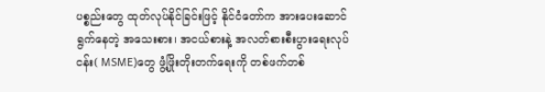ပစ္စည်းတွေ ထုတ်လုပ်နိုင်ခြင်းဖြင့် နိုင်ငံတော်က အားပေးဆောင်ရွက်နေတဲ့ အသေးစား၊ အငယ်စားနဲ့ အလတ်စားစီးပွားရေးလုပ်ငန်း( MSME)တွေ ဖွံ့ဖြိုးတိုးတက်ရေးကို တစ်ဖက်တစ်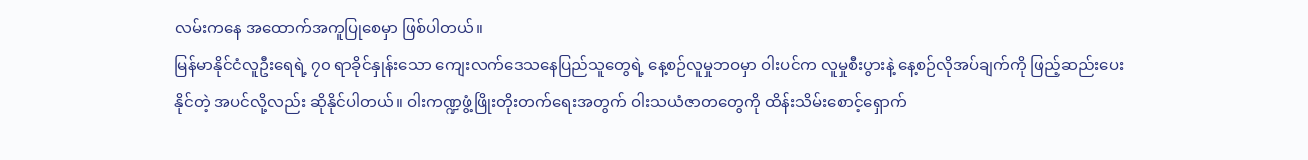လမ်းကနေ အထောက်အကူပြုစေမှာ ဖြစ်ပါတယ်။
မြန်မာနိုင်ငံလူဦးရေရဲ့ ၇၀ ရာခိုင်နှုန်းသော ကျေးလက်ဒေသနေပြည်သူတွေရဲ့ နေ့စဉ်လူမှုဘဝမှာ ဝါးပင်က လူမှုစီးပွားနဲ့ နေ့စဉ်လိုအပ်ချက်ကို ဖြည့်ဆည်းပေးနိုင်တဲ့ အပင်လို့လည်း ဆိုနိုင်ပါတယ်။ ဝါးကဏ္ဍဖွံ့ဖြိုးတိုးတက်ရေးအတွက် ဝါးသယံဇာတတွေကို ထိန်းသိမ်းစောင့်ရှောက်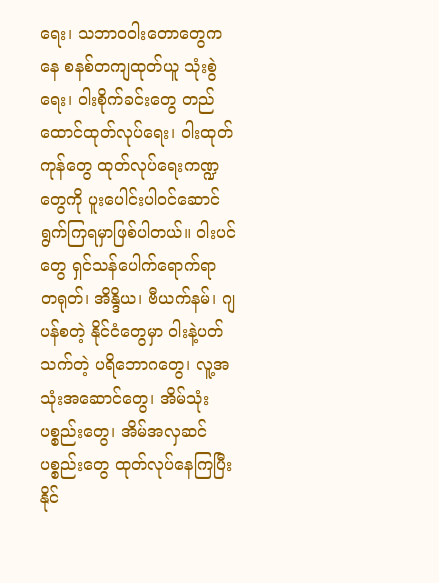ရေး၊ သဘာဝဝါးတောတွေကနေ စနစ်တကျထုတ်ယူ သုံးစွဲရေး၊ ဝါးစိုက်ခင်းတွေ တည်ထောင်ထုတ်လုပ်ရေး၊ ဝါးထုတ်ကုန်တွေ ထုတ်လုပ်ရေးကဏ္ဍတွေကို ပူးပေါင်းပါဝင်ဆောင်ရွက်ကြရမှာဖြစ်ပါတယ်။ ဝါးပင်တွေ ရှင်သန်ပေါက်ရောက်ရာ တရုတ်၊ အိန္ဒိယ၊ ဗီယက်နမ်၊ ဂျပန်စတဲ့ နိုင်ငံတွေမှာ ဝါးနဲ့ပတ်သက်တဲ့ ပရိဘောဂတွေ၊ လူ့အသုံးအဆောင်တွေ၊ အိမ်သုံးပစ္စည်းတွေ၊ အိမ်အလှဆင်ပစ္စည်းတွေ ထုတ်လုပ်နေကြပြီး နိုင်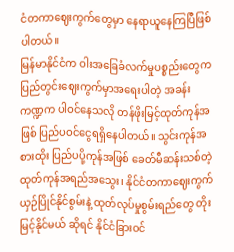ငံတကာဈေးကွက်တွေမှာ နေရာယူနေကြပြီဖြစ်ပါတယ်။
မြန်မာနိုင်ငံက ဝါးအခြေခံလက်မှုပစ္စည်းတွေက ပြည်တွင်းဈေးကွက်မှာအရေးပါတဲ့ အခန်းကဏ္ဍက ပါဝင်နေသလို တန်ဖိုးမြင့်ထုတ်ကုန်အဖြစ် ပြည်ပဝင်ငွေရရှိနေပါတယ်။ သွင်းကုန်အစားထိုး ပြည်ပပို့ကုန်အဖြစ် ခေတ်မီဆန်းသစ်တဲ့ ထုတ်ကုန်အရည်အသွေး၊ နိုင်ငံတကာဈေးကွက် ယှဉ်ပြိုင်နိုင်စွမ်းနဲ့ ထုတ်လုပ်မှုစွမ်းရည်တွေ တိုးမြင့်နိုင်မယ် ဆိုရင် နိုင်ငံခြားဝင်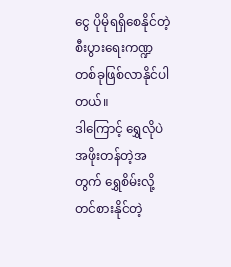ငွေ ပိုမိုရရှိစေနိုင်တဲ့ စီးပွားရေးကဏ္ဍတစ်ခုဖြစ်လာနိုင်ပါတယ်။
ဒါကြောင့် ရွှေလိုပဲ အဖိုးတန်တဲ့အတွက် ရွှေစိမ်းလို့ တင်စားနိုင်တဲ့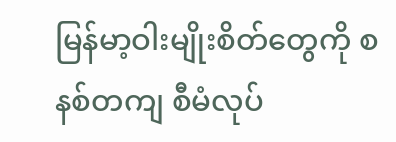မြန်မာ့ဝါးမျိုးစိတ်တွေကို စနစ်တကျ စီမံလုပ်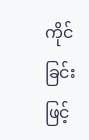ကိုင်ခြင်းဖြင့်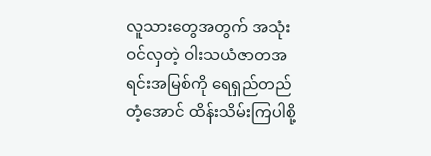လူသားတွေအတွက် အသုံးဝင်လှတဲ့ ဝါးသယံဇာတအရင်းအမြစ်ကို ရေရှည်တည်တံ့အောင် ထိန်းသိမ်းကြပါစို့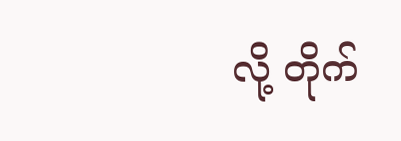လို့ တိုက်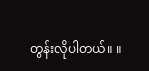တွန်းလိုပါတယ်။ ။